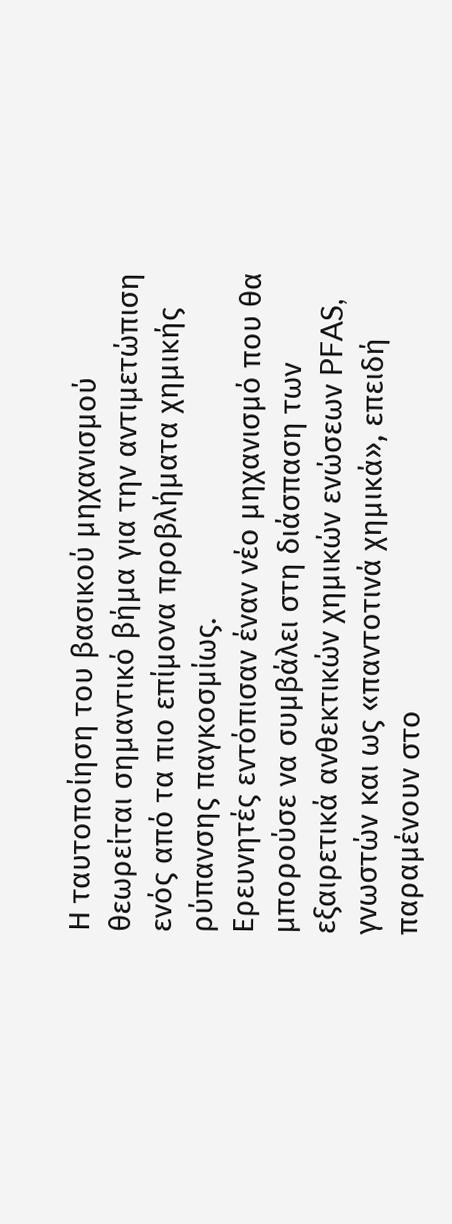Η ταυτοποίηση του βασικού μηχανισμού θεωρείται σημαντικό βήμα για την αντιμετώπιση ενός από τα πιο επίμονα προβλήματα χημικής ρύπανσης παγκοσμίως.
Ερευνητές εντόπισαν έναν νέο μηχανισμό που θα μπορούσε να συμβάλει στη διάσπαση των εξαιρετικά ανθεκτικών χημικών ενώσεων PFAS, γνωστών και ως «παντοτινά χημικά», επειδή παραμένουν στο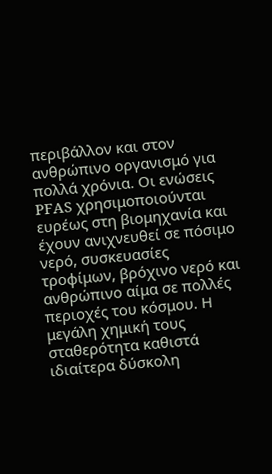περιβάλλον και στον ανθρώπινο οργανισμό για πολλά χρόνια. Οι ενώσεις PFAS χρησιμοποιούνται ευρέως στη βιομηχανία και έχουν ανιχνευθεί σε πόσιμο νερό, συσκευασίες τροφίμων, βρόχινο νερό και ανθρώπινο αίμα σε πολλές περιοχές του κόσμου. Η μεγάλη χημική τους σταθερότητα καθιστά ιδιαίτερα δύσκολη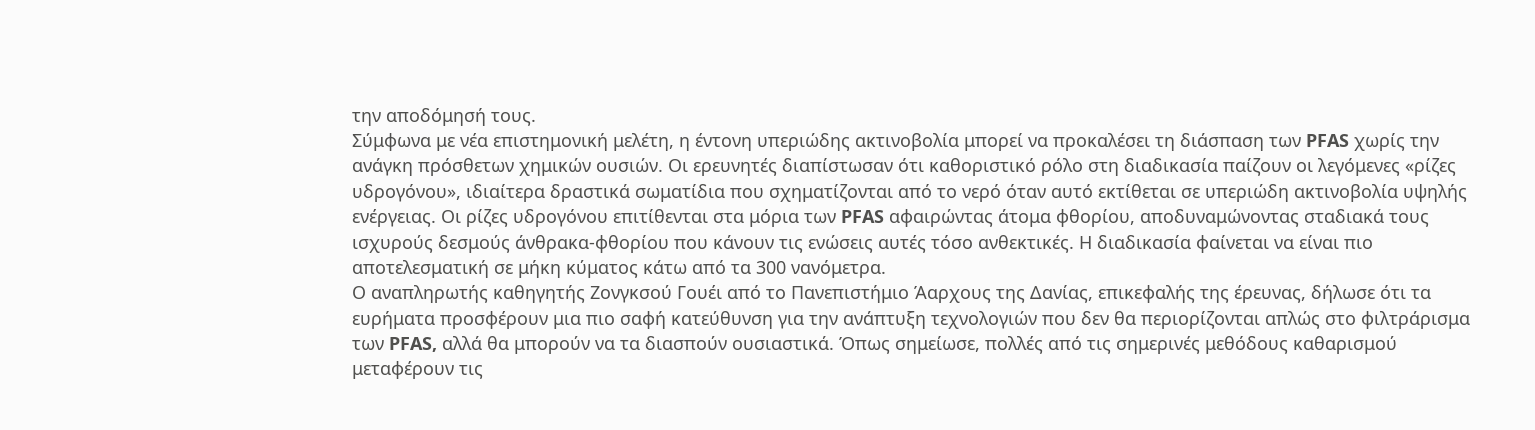την αποδόμησή τους.
Σύμφωνα με νέα επιστημονική μελέτη, η έντονη υπεριώδης ακτινοβολία μπορεί να προκαλέσει τη διάσπαση των PFAS χωρίς την ανάγκη πρόσθετων χημικών ουσιών. Οι ερευνητές διαπίστωσαν ότι καθοριστικό ρόλο στη διαδικασία παίζουν οι λεγόμενες «ρίζες υδρογόνου», ιδιαίτερα δραστικά σωματίδια που σχηματίζονται από το νερό όταν αυτό εκτίθεται σε υπεριώδη ακτινοβολία υψηλής ενέργειας. Οι ρίζες υδρογόνου επιτίθενται στα μόρια των PFAS αφαιρώντας άτομα φθορίου, αποδυναμώνοντας σταδιακά τους ισχυρούς δεσμούς άνθρακα-φθορίου που κάνουν τις ενώσεις αυτές τόσο ανθεκτικές. Η διαδικασία φαίνεται να είναι πιο αποτελεσματική σε μήκη κύματος κάτω από τα 300 νανόμετρα.
Ο αναπληρωτής καθηγητής Ζονγκσού Γουέι από το Πανεπιστήμιο Άαρχους της Δανίας, επικεφαλής της έρευνας, δήλωσε ότι τα ευρήματα προσφέρουν μια πιο σαφή κατεύθυνση για την ανάπτυξη τεχνολογιών που δεν θα περιορίζονται απλώς στο φιλτράρισμα των PFAS, αλλά θα μπορούν να τα διασπούν ουσιαστικά. Όπως σημείωσε, πολλές από τις σημερινές μεθόδους καθαρισμού μεταφέρουν τις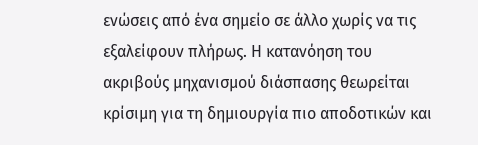ενώσεις από ένα σημείο σε άλλο χωρίς να τις εξαλείφουν πλήρως. Η κατανόηση του ακριβούς μηχανισμού διάσπασης θεωρείται κρίσιμη για τη δημιουργία πιο αποδοτικών και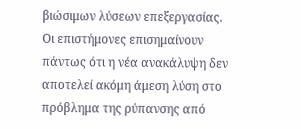βιώσιμων λύσεων επεξεργασίας.
Οι επιστήμονες επισημαίνουν πάντως ότι η νέα ανακάλυψη δεν αποτελεί ακόμη άμεση λύση στο πρόβλημα της ρύπανσης από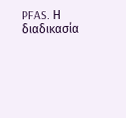PFAS. Η διαδικασία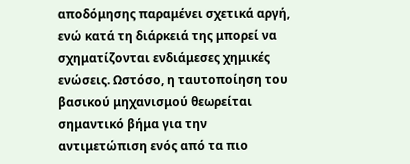αποδόμησης παραμένει σχετικά αργή, ενώ κατά τη διάρκειά της μπορεί να σχηματίζονται ενδιάμεσες χημικές ενώσεις. Ωστόσο, η ταυτοποίηση του βασικού μηχανισμού θεωρείται σημαντικό βήμα για την αντιμετώπιση ενός από τα πιο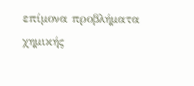επίμονα προβλήματα χημικής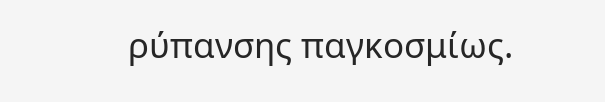ρύπανσης παγκοσμίως.